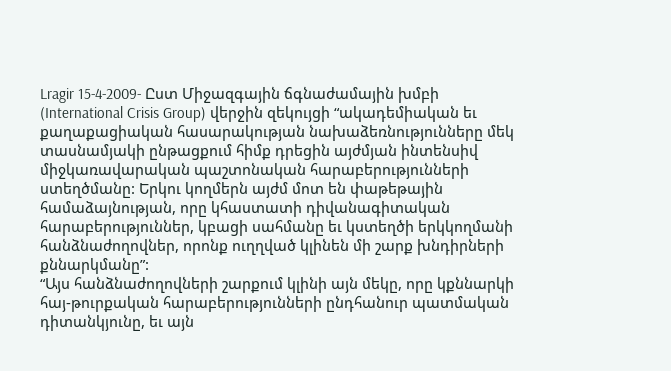Lragir 15-4-2009- Ըստ Միջազգային ճգնաժամային խմբի (International Crisis Group) վերջին զեկույցի “ակադեմիական եւ քաղաքացիական հասարակության նախաձեռնությունները մեկ տասնամյակի ընթացքում հիմք դրեցին այժմյան ինտենսիվ միջկառավարական պաշտոնական հարաբերությունների ստեղծմանը: Երկու կողմերն այժմ մոտ են փաթեթային համաձայնության, որը կհաստատի դիվանագիտական հարաբերություններ, կբացի սահմանը եւ կստեղծի երկկողմանի հանձնաժողովներ, որոնք ուղղված կլինեն մի շարք խնդիրների քննարկմանը”:
“Այս հանձնաժողովների շարքում կլինի այն մեկը, որը կքննարկի հայ-թուրքական հարաբերությունների ընդհանուր պատմական դիտանկյունը, եւ այն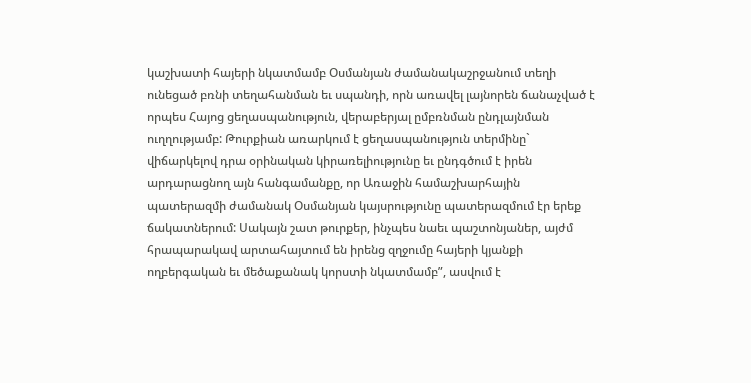կաշխատի հայերի նկատմամբ Օսմանյան ժամանակաշրջանում տեղի ունեցած բռնի տեղահանման եւ սպանդի, որն առավել լայնորեն ճանաչված է որպես Հայոց ցեղասպանություն, վերաբերյալ ըմբռնման ընդլայնման ուղղությամբ: Թուրքիան առարկում է ցեղասպանություն տերմինը` վիճարկելով դրա օրինական կիրառելիությունը եւ ընդգծում է իրեն արդարացնող այն հանգամանքը, որ Առաջին համաշխարհային պատերազմի ժամանակ Օսմանյան կայսրությունը պատերազմում էր երեք ճակատներում: Սակայն շատ թուրքեր, ինչպես նաեւ պաշտոնյաներ, այժմ հրապարակավ արտահայտում են իրենց զղջումը հայերի կյանքի ողբերգական եւ մեծաքանակ կորստի նկատմամբ”, ասվում է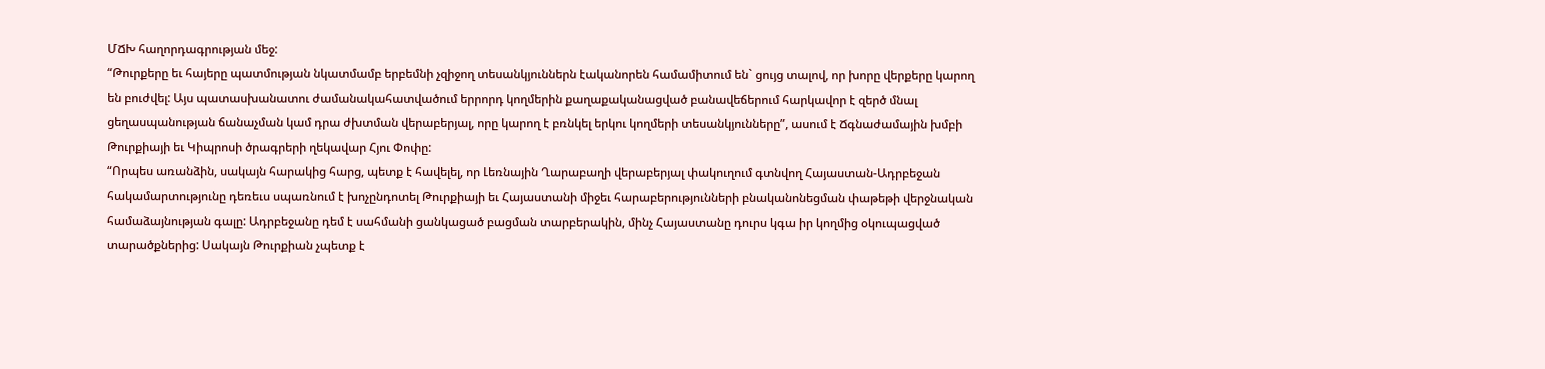ՄՃԽ հաղորդագրության մեջ:
“Թուրքերը եւ հայերը պատմության նկատմամբ երբեմնի չզիջող տեսանկյուններն էականորեն համամիտում են` ցույց տալով, որ խորը վերքերը կարող են բուժվել: Այս պատասխանատու ժամանակահատվածում երրորդ կողմերին քաղաքականացված բանավեճերում հարկավոր է զերծ մնալ ցեղասպանության ճանաչման կամ դրա ժխտման վերաբերյալ, որը կարող է բռնկել երկու կողմերի տեսանկյունները”, ասում է Ճգնաժամային խմբի Թուրքիայի եւ Կիպրոսի ծրագրերի ղեկավար Հյու Փոփը:
“Որպես առանձին, սակայն հարակից հարց, պետք է հավելել, որ Լեռնային Ղարաբաղի վերաբերյալ փակուղում գտնվող Հայաստան-Ադրբեջան հակամարտությունը դեռեւս սպառնում է խոչընդոտել Թուրքիայի եւ Հայաստանի միջեւ հարաբերությունների բնականոնեցման փաթեթի վերջնական համաձայնության գալը: Ադրբեջանը դեմ է սահմանի ցանկացած բացման տարբերակին, մինչ Հայաստանը դուրս կգա իր կողմից օկուպացված տարածքներից: Սակայն Թուրքիան չպետք է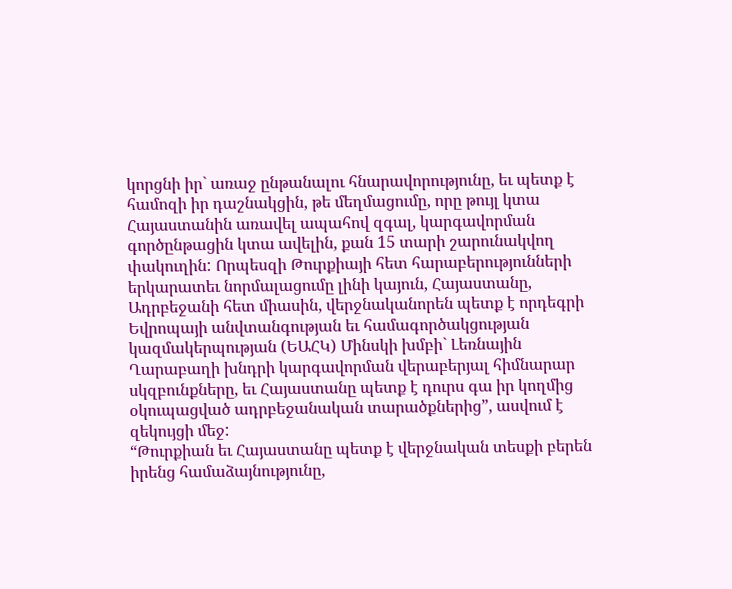կորցնի իր` առաջ ընթանալու հնարավորությունը, եւ պետք է համոզի իր դաշնակցին, թե մեղմացումը, որը թույլ կտա Հայաստանին առավել ապահով զգալ, կարգավորման գործընթացին կտա ավելին, քան 15 տարի շարունակվող փակուղին: Որպեսզի Թուրքիայի հետ հարաբերությունների երկարատեւ նորմալացումը լինի կայուն, Հայաստանը, Ադրբեջանի հետ միասին, վերջնականորեն պետք է որդեգրի Եվրոպայի անվտանգության եւ համագործակցության կազմակերպության (ԵԱՀԿ) Մինսկի խմբի` Լեռնային Ղարաբաղի խնդրի կարգավորման վերաբերյալ հիմնարար սկզբունքները, եւ Հայաստանը պետք է դուրս գա իր կողմից օկուպացված ադրբեջանական տարածքներից”, ասվում է զեկույցի մեջ:
“Թուրքիան եւ Հայաստանը պետք է վերջնական տեսքի բերեն իրենց համաձայնությունը,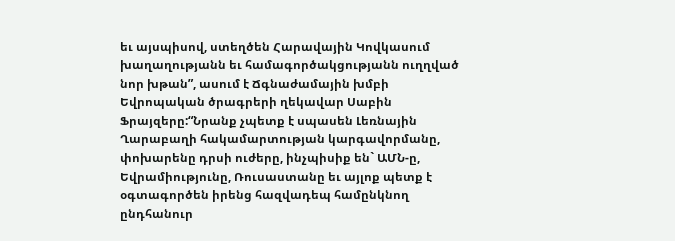եւ այսպիսով, ստեղծեն Հարավային Կովկասում խաղաղությանն եւ համագործակցությանն ուղղված նոր խթան”, ասում է Ճգնաժամային խմբի Եվրոպական ծրագրերի ղեկավար Սաբին Ֆրայզերը:“Նրանք չպետք է սպասեն Լեռնային Ղարաբաղի հակամարտության կարգավորմանը, փոխարենը դրսի ուժերը, ինչպիսիք են` ԱՄՆ-ը, Եվրամիությունը, Ռուսաստանը եւ այլոք պետք է օգտագործեն իրենց հազվադեպ համընկնող ընդհանուր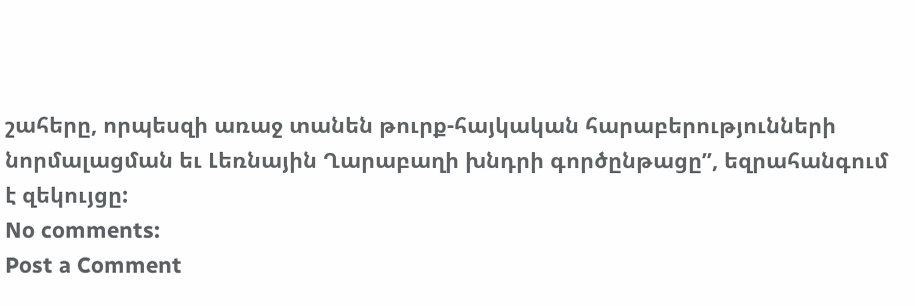շահերը, որպեսզի առաջ տանեն թուրք-հայկական հարաբերությունների նորմալացման եւ Լեռնային Ղարաբաղի խնդրի գործընթացը”, եզրահանգում է զեկույցը:
No comments:
Post a Comment